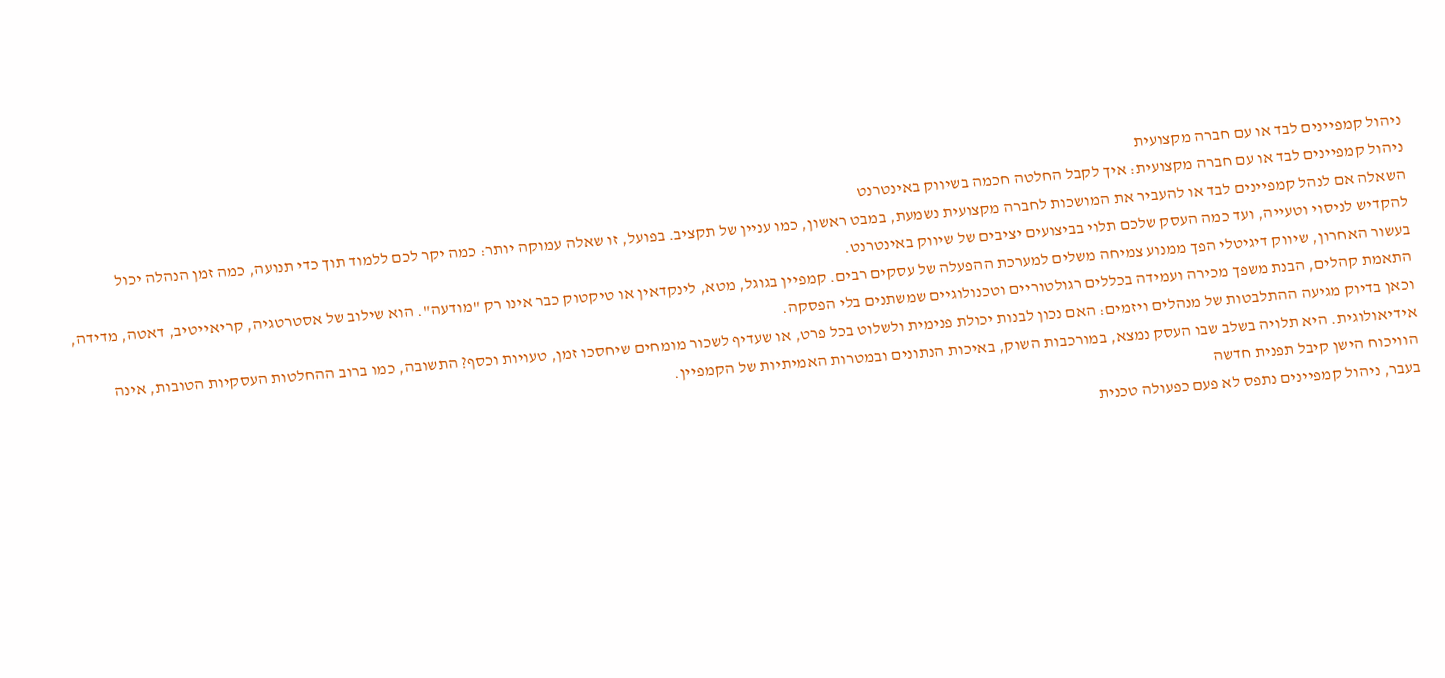ניהול קמפיינים לבד או עם חברה מקצועית
ניהול קמפיינים לבד או עם חברה מקצועית: איך לקבל החלטה חכמה בשיווק באינטרנט
השאלה אם לנהל קמפיינים לבד או להעביר את המושכות לחברה מקצועית נשמעת, במבט ראשון, כמו עניין של תקציב. בפועל, זו שאלה עמוקה יותר: כמה יקר לכם ללמוד תוך כדי תנועה, כמה זמן הנהלה יכול להקדיש לניסוי וטעייה, ועד כמה העסק שלכם תלוי בביצועים יציבים של שיווק באינטרנט.
בעשור האחרון, שיווק דיגיטלי הפך ממנוע צמיחה משלים למערכת ההפעלה של עסקים רבים. קמפיין בגוגל, מטא, לינקדאין או טיקטוק כבר אינו רק "מודעה". הוא שילוב של אסטרטגיה, קריאייטיב, דאטה, מדידה, התאמת קהלים, הבנת משפך מכירה ועמידה בכללים רגולטוריים וטכנולוגיים שמשתנים בלי הפסקה.
וכאן בדיוק מגיעה ההתלבטות של מנהלים ויזמים: האם נכון לבנות יכולת פנימית ולשלוט בכל פרט, או שעדיף לשכור מומחים שיחסכו זמן, טעויות וכסף? התשובה, כמו ברוב ההחלטות העסקיות הטובות, אינה אידיאולוגית. היא תלויה בשלב שבו העסק נמצא, במורכבות השוק, באיכות הנתונים ובמטרות האמיתיות של הקמפיין.
הוויכוח הישן קיבל תפנית חדשה
בעבר, ניהול קמפיינים נתפס לא פעם כפעולה טכנית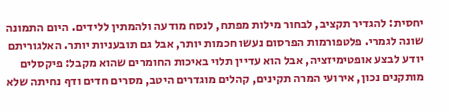יחסית: להגדיר תקציב, לבחור מילות מפתח, לנסח מודעה ולהמתין ללידים. היום התמונה שונה לגמרי. פלטפורמות הפרסום נעשו חכמות יותר, אבל גם תובעניות יותר. האלגוריתם יודע לבצע אופטימיזציה, אבל הוא עדיין תלוי באיכות החומרים שהוא מקבל: פיקסלים מותקנים נכון, אירועי המרה תקינים, קהלים מוגדרים היטב, מסרים חדים ודף נחיתה שלא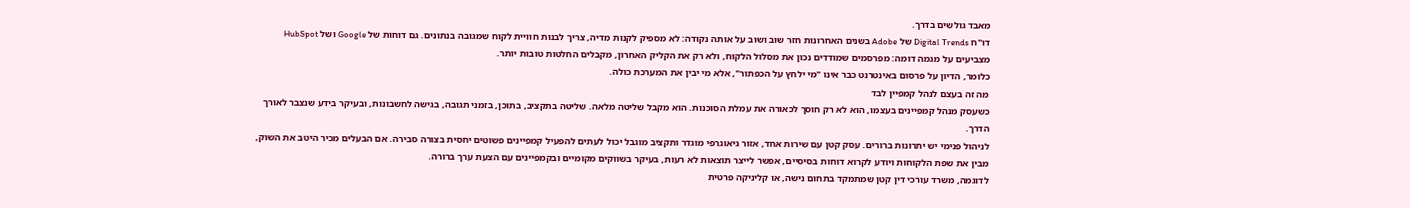מאבד גולשים בדרך.
דו"ח Digital Trends של Adobe בשנים האחרונות חזר שוב ושוב על אותה נקודה: לא מספיק לקנות מדיה, צריך לבנות חוויית לקוח שמגובה בנתונים. גם דוחות של Google ושל HubSpot מצביעים על מגמה דומה: מפרסמים שמודדים נכון את מסלול הלקוח, ולא רק את הקליק האחרון, מקבלים החלטות טובות יותר.
כלומר, הדיון על פרסום באינטרנט כבר אינו "מי ילחץ על הכפתור", אלא מי יבין את המערכת כולה.
מה זה בעצם לנהל קמפיין לבד
כשעסק מנהל קמפיינים בעצמו, הוא לא רק חוסך לכאורה את עמלת הסוכנות. הוא מקבל שליטה מלאה. שליטה בתקציב, בתוכן, בזמני תגובה, בגישה לחשבונות, ובעיקר בידע שנצבר לאורך הדרך.
לניהול פנימי יש יתרונות ברורים. עסק קטן עם שירות אחד, אזור גיאוגרפי מוגדר ותקציב מוגבל יכול לעתים להפעיל קמפיינים פשוטים יחסית בצורה סבירה. אם הבעלים מכיר היטב את השוק, מבין את שפת הלקוחות ויודע לקרוא דוחות בסיסיים, אפשר לייצר תוצאות לא רעות, בעיקר בשווקים מקומיים ובקמפיינים עם הצעת ערך ברורה.
לדוגמה, משרד עורכי דין קטן שמתמקד בתחום נישה, או קליניקה פרטית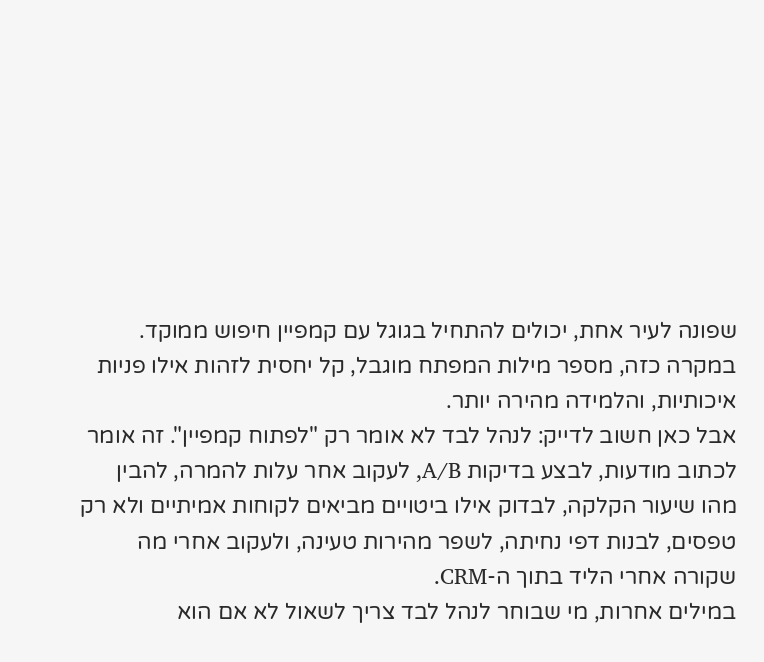שפונה לעיר אחת, יכולים להתחיל בגוגל עם קמפיין חיפוש ממוקד. במקרה כזה, מספר מילות המפתח מוגבל, קל יחסית לזהות אילו פניות איכותיות, והלמידה מהירה יותר.
אבל כאן חשוב לדייק: לנהל לבד לא אומר רק "לפתוח קמפיין". זה אומר לכתוב מודעות, לבצע בדיקות A/B, לעקוב אחר עלות להמרה, להבין מהו שיעור הקלקה, לבדוק אילו ביטויים מביאים לקוחות אמיתיים ולא רק טפסים, לבנות דפי נחיתה, לשפר מהירות טעינה, ולעקוב אחרי מה שקורה אחרי הליד בתוך ה-CRM.
במילים אחרות, מי שבוחר לנהל לבד צריך לשאול לא אם הוא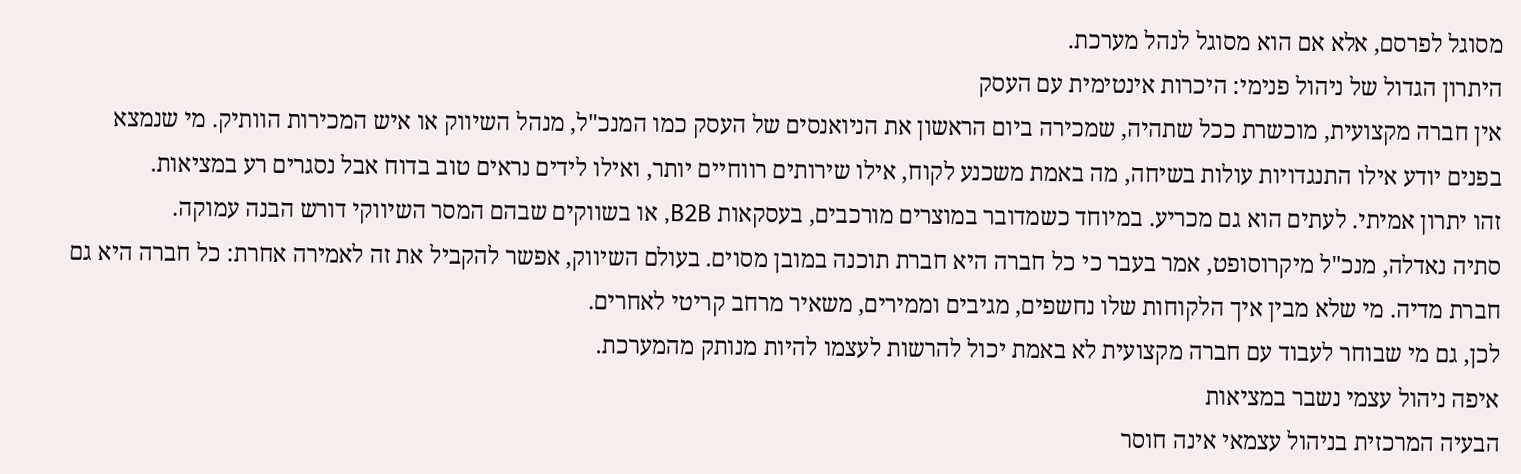מסוגל לפרסם, אלא אם הוא מסוגל לנהל מערכת.
היתרון הגדול של ניהול פנימי: היכרות אינטימית עם העסק
אין חברה מקצועית, מוכשרת ככל שתהיה, שמכירה ביום הראשון את הניואנסים של העסק כמו המנכ"ל, מנהל השיווק או איש המכירות הוותיק. מי שנמצא בפנים יודע אילו התנגדויות עולות בשיחה, מה באמת משכנע לקוח, אילו שירותים רווחיים יותר, ואילו לידים נראים טוב בדוח אבל נסגרים רע במציאות.
זהו יתרון אמיתי. לעתים הוא גם מכריע. במיוחד כשמדובר במוצרים מורכבים, בעסקאות B2B, או בשווקים שבהם המסר השיווקי דורש הבנה עמוקה.
סתיה נאדלה, מנכ"ל מיקרוסופט, אמר בעבר כי כל חברה היא חברת תוכנה במובן מסוים. בעולם השיווק, אפשר להקביל את זה לאמירה אחרת: כל חברה היא גם חברת מדיה. מי שלא מבין איך הלקוחות שלו נחשפים, מגיבים וממירים, משאיר מרחב קריטי לאחרים.
לכן, גם מי שבוחר לעבוד עם חברה מקצועית לא באמת יכול להרשות לעצמו להיות מנותק מהמערכת.
איפה ניהול עצמי נשבר במציאות
הבעיה המרכזית בניהול עצמאי אינה חוסר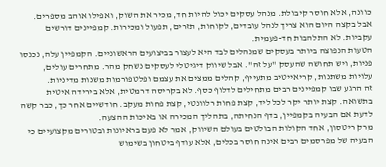כוונה, אלא חוסר קיבולת. מנהל עסקים יכול להיות חד, מכיר את השוק, ואפילו אוהב מספרים. אבל בקצה היום הוא צריך לנהל עובדים, לקוחות, תזרים, תפעול ומכירות. קמפיינים דורשים עקביות. לא התלהבות חד-פעמית.
הטעות הנפוצה ביותר בעסקים שמנהלים לבד היא לעצור בביצועים הראשוניים. הקמפיין עלה, נכנסו פניות, ויש תחושה שהעסק "על זה". אבל שיווק דיגיטלי לעסקים נשחק מהר. מתחרים עולים, עלויות משתנות, קריאייטיב מתעייף, קהלים ממצים את עצמם ופלטפורמות משנות מדיניות.
זה הרגע שבו קמפיינים רבים מתחילים לדלוף כסף. לא בקריסה דרמטית, אלא בירידה איטית בתשואה. קצת יותר יקר לכל ליד, קצת פחות רלוונטי, קצת פחות מעקב. חודשיים אחר כך, כבר קשה לדעת אם הבעיה בקמפיין, בדף הנחיתה, בתהליך המכירה או באיכות ההצעה.
מרק ריטסון, אחד הקולות הבולטים בעולם השיווק, אמר לא פעם בראיונות ובטורים מקצועיים כי הבעיה של מפרסמים רבים אינה חוסר בכלים, אלא עודף ביטחון בשימוש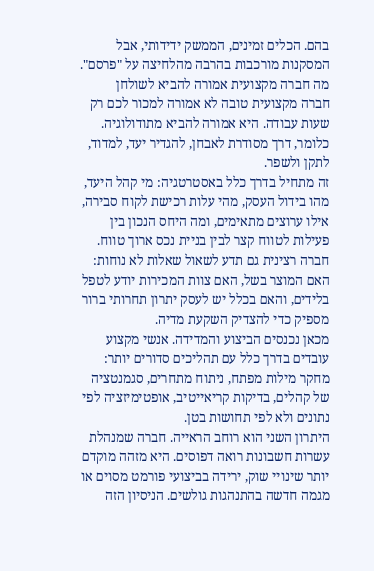בהם. הכלים זמינים, הממשק ידידותי, אבל המסקנות מורכבות בהרבה מהלחיצה על "פרסם".
מה חברה מקצועית אמורה להביא לשולחן
חברה מקצועית טובה לא אמורה למכור לכם רק שעות עבודה. היא אמורה להביא מתודולוגיה. כלומר, דרך מסודרת לאבחן, להגדיר יעד, למדוד, לתקן ולשפר.
זה מתחיל בדרך כלל באסטרטגיה: מי קהל היעד, מהו בידול העסק, מהי עלות רכישת לקוח סבירה, אילו ערוצים מתאימים, ומה היחס הנכון בין פעילות לטווח קצר לבין בניית נכס ארוך טווח. חברה רצינית גם תדע לשאול שאלות לא נוחות: האם המוצר בשל, האם צוות המכירות יודע לטפל בלידים, והאם בכלל יש לעסק יתרון תחרותי ברור מספיק כדי להצדיק השקעת מדיה.
מכאן נכנסים הביצוע והמדידה. אנשי מקצוע עובדים בדרך כלל עם תהליכים סדורים יותר: מחקר מילות מפתח, ניתוח מתחרים, סגמנטציה של קהלים, בדיקות קריאייטיב, אופטימיזציה לפי נתונים ולא לפי תחושות בטן.
היתרון השני הוא רוחב הראייה. חברה שמנהלת עשרות חשבונות רואה דפוסים. היא מזהה מוקדם יותר שינויי שוק, ירידה בביצועי פורמט מסוים או מגמה חדשה בהתנהגות גולשים. הניסיון הזה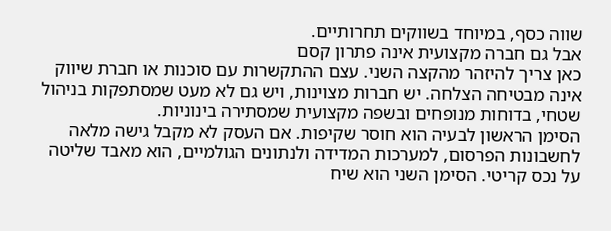שווה כסף, במיוחד בשווקים תחרותיים.
אבל גם חברה מקצועית אינה פתרון קסם
כאן צריך להיזהר מהקצה השני. עצם ההתקשרות עם סוכנות או חברת שיווק אינה מבטיחה הצלחה. יש חברות מצוינות, ויש גם לא מעט שמסתפקות בניהול שטחי, בדוחות מנופחים ובשפה מקצועית שמסתירה בינוניות.
הסימן הראשון לבעיה הוא חוסר שקיפות. אם העסק לא מקבל גישה מלאה לחשבונות הפרסום, למערכות המדידה ולנתונים הגולמיים, הוא מאבד שליטה על נכס קריטי. הסימן השני הוא שיח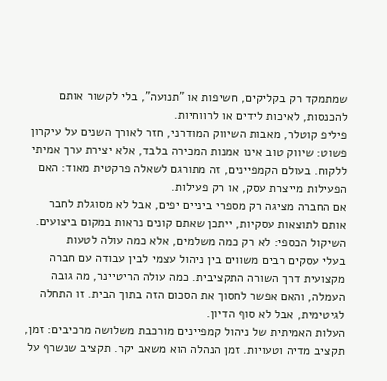שמתמקד רק בקליקים, חשיפות או "תנועה", בלי לקשור אותם להכנסות, לאיכות לידים או לרווחיות.
פיליפ קוטלר, מאבות השיווק המודרני, חזר לאורך השנים על עיקרון פשוט: שיווק טוב אינו אמנות המכירה בלבד, אלא יצירת ערך אמיתי ללקוח. בעולם הקמפיינים, זה מתורגם לשאלה פרקטית מאוד: האם הפעילות מייצרת עסק, או רק פעילות.
אם החברה מציגה רק מספרי ביניים יפים, אבל לא מסוגלת לחבר אותם לתוצאות עסקיות, ייתכן שאתם קונים נראות במקום ביצועים.
השיקול הכספי: לא רק כמה משלמים, אלא כמה עולה לטעות
בעלי עסקים רבים משווים בין ניהול עצמי לבין עבודה עם חברה מקצועית דרך השורה התקציבית. כמה עולה הריטיינר, מה גובה העמלה, והאם אפשר לחסוך את הסכום הזה בתוך הבית. זו התחלה לגיטימית, אבל לא סוף הדיון.
העלות האמיתית של ניהול קמפיינים מורכבת משלושה מרכיבים: זמן, תקציב מדיה וטעויות. זמן הנהלה הוא משאב יקר. תקציב שנשרף על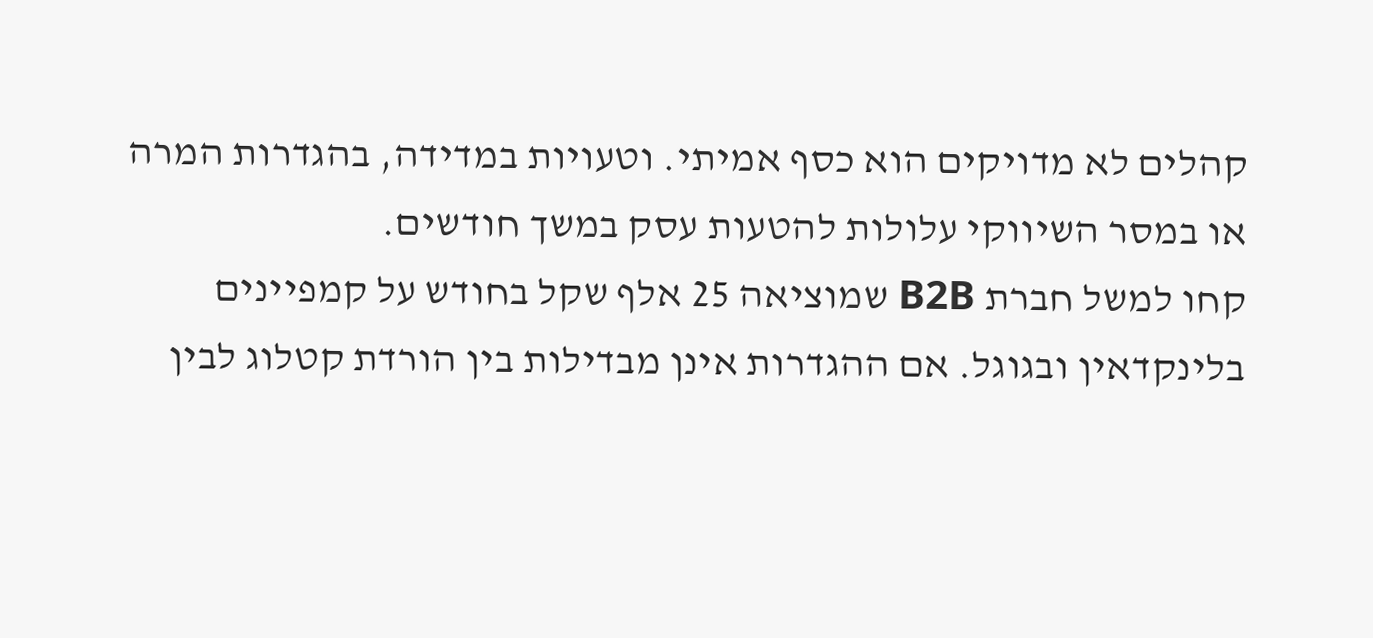קהלים לא מדויקים הוא כסף אמיתי. וטעויות במדידה, בהגדרות המרה או במסר השיווקי עלולות להטעות עסק במשך חודשים.
קחו למשל חברת B2B שמוציאה 25 אלף שקל בחודש על קמפיינים בלינקדאין ובגוגל. אם ההגדרות אינן מבדילות בין הורדת קטלוג לבין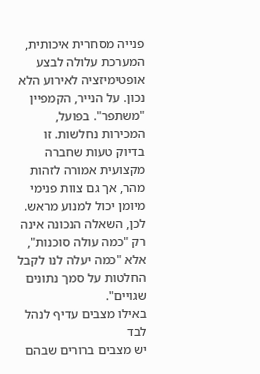פנייה מסחרית איכותית, המערכת עלולה לבצע אופטימיזציה לאירוע הלא נכון. על הנייר, הקמפיין "משתפר". בפועל, המכירות נחלשות. זו בדיוק טעות שחברה מקצועית אמורה לזהות מהר, אך גם צוות פנימי מיומן יכול למנוע מראש.
לכן, השאלה הנכונה אינה רק "כמה עולה סוכנות", אלא "כמה יעלה לנו לקבל החלטות על סמך נתונים שגויים".
באילו מצבים עדיף לנהל לבד
יש מצבים ברורים שבהם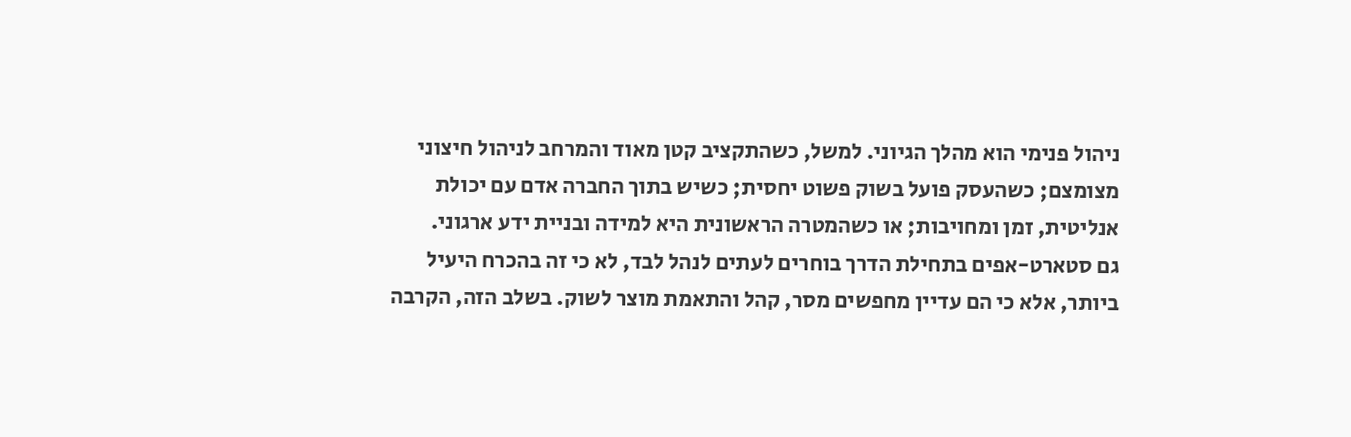ניהול פנימי הוא מהלך הגיוני. למשל, כשהתקציב קטן מאוד והמרחב לניהול חיצוני מצומצם; כשהעסק פועל בשוק פשוט יחסית; כשיש בתוך החברה אדם עם יכולת אנליטית, זמן ומחויבות; או כשהמטרה הראשונית היא למידה ובניית ידע ארגוני.
גם סטארט-אפים בתחילת הדרך בוחרים לעתים לנהל לבד, לא כי זה בהכרח היעיל ביותר, אלא כי הם עדיין מחפשים מסר, קהל והתאמת מוצר לשוק. בשלב הזה, הקרבה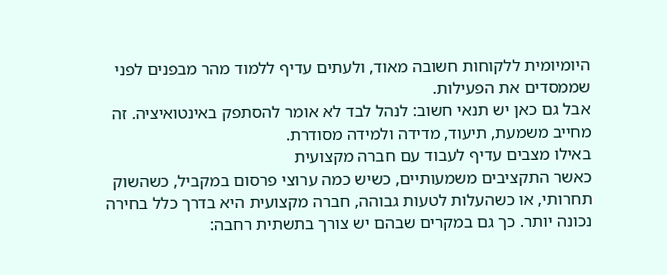היומיומית ללקוחות חשובה מאוד, ולעתים עדיף ללמוד מהר מבפנים לפני שממסדים את הפעילות.
אבל גם כאן יש תנאי חשוב: לנהל לבד לא אומר להסתפק באינטואיציה. זה מחייב משמעת, תיעוד, מדידה ולמידה מסודרת.
באילו מצבים עדיף לעבוד עם חברה מקצועית
כאשר התקציבים משמעותיים, כשיש כמה ערוצי פרסום במקביל, כשהשוק תחרותי, או כשהעלות לטעות גבוהה, חברה מקצועית היא בדרך כלל בחירה נכונה יותר. כך גם במקרים שבהם יש צורך בתשתית רחבה: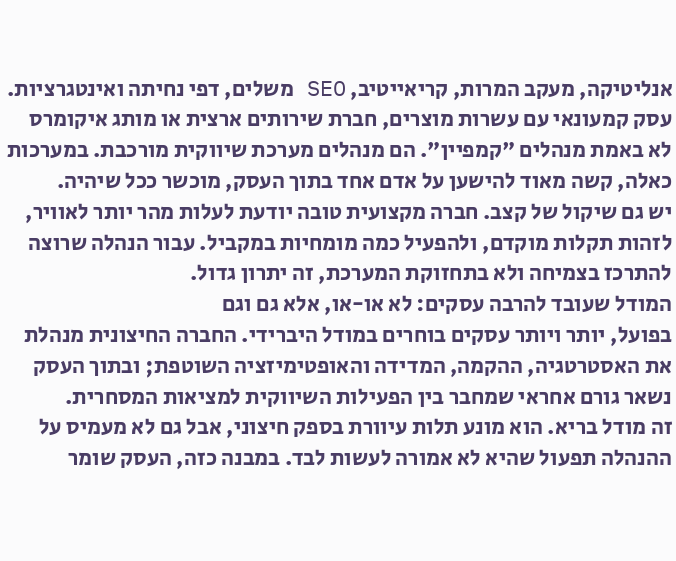אנליטיקה, מעקב המרות, קריאייטיב, SEO משלים, דפי נחיתה ואינטגרציות.
עסק קמעונאי עם עשרות מוצרים, חברת שירותים ארצית או מותג איקומרס לא באמת מנהלים "קמפיין". הם מנהלים מערכת שיווקית מורכבת. במערכות כאלה, קשה מאוד להישען על אדם אחד בתוך העסק, מוכשר ככל שיהיה.
יש גם שיקול של קצב. חברה מקצועית טובה יודעת לעלות מהר יותר לאוויר, לזהות תקלות מוקדם, ולהפעיל כמה מומחיות במקביל. עבור הנהלה שרוצה להתרכז בצמיחה ולא בתחזוקת המערכת, זה יתרון גדול.
המודל שעובד להרבה עסקים: לא או-או, אלא גם וגם
בפועל, יותר ויותר עסקים בוחרים במודל היברידי. החברה החיצונית מנהלת את האסטרטגיה, ההקמה, המדידה והאופטימיזציה השוטפת; ובתוך העסק נשאר גורם אחראי שמחבר בין הפעילות השיווקית למציאות המסחרית.
זה מודל בריא. הוא מונע תלות עיוורת בספק חיצוני, אבל גם לא מעמיס על ההנהלה תפעול שהיא לא אמורה לעשות לבד. במבנה כזה, העסק שומר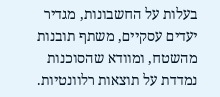בעלות על החשבונות, מגדיר יעדים עסקיים, משתף תובנות מהשטח, ומוודא שהסוכנות נמדדת על תוצאות רלוונטיות.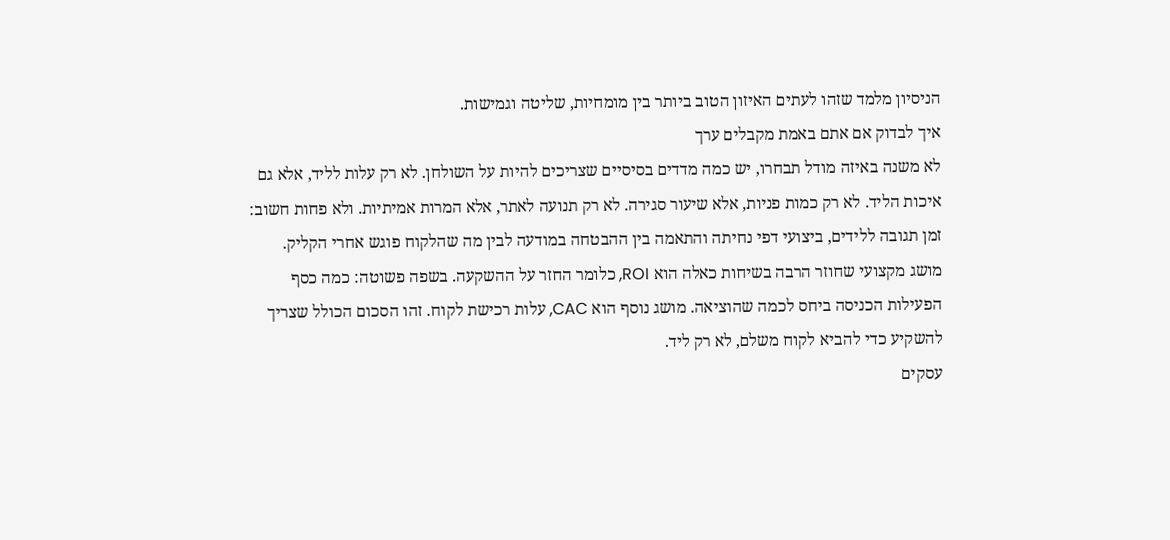הניסיון מלמד שזהו לעתים האיזון הטוב ביותר בין מומחיות, שליטה וגמישות.
איך לבדוק אם אתם באמת מקבלים ערך
לא משנה באיזה מודל תבחרו, יש כמה מדדים בסיסיים שצריכים להיות על השולחן. לא רק עלות לליד, אלא גם איכות הליד. לא רק כמות פניות, אלא שיעור סגירה. לא רק תנועה לאתר, אלא המרות אמיתיות. ולא פחות חשוב: זמן תגובה ללידים, ביצועי דפי נחיתה והתאמה בין ההבטחה במודעה לבין מה שהלקוח פוגש אחרי הקליק.
מושג מקצועי שחוזר הרבה בשיחות כאלה הוא ROI, כלומר החזר על ההשקעה. בשפה פשוטה: כמה כסף הפעילות הכניסה ביחס לכמה שהוציאה. מושג נוסף הוא CAC, עלות רכישת לקוח. זהו הסכום הכולל שצריך להשקיע כדי להביא לקוח משלם, לא רק ליד.
עסקים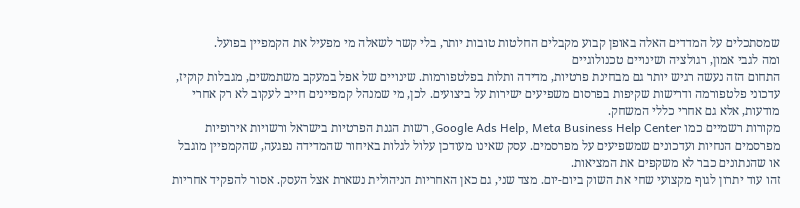שמסתכלים על המדדים האלה באופן קבוע מקבלים החלטות טובות יותר, בלי קשר לשאלה מי מפעיל את הקמפיין בפועל.
ומה לגבי אמון, רגולציה ושינויים טכנולוגיים
התחום הזה נעשה רגיש יותר גם מבחינת פרטיות, מדידה ותלות בפלטפורמות. שינויים של אפל במעקב משתמשים, מגבלות קוקיז, עדכוני פלטפורמה ודרישות שקיפות בפרסום משפיעים ישירות על ביצועים. לכן, מי שמנהל קמפיינים חייב לעקוב לא רק אחרי מודעות, אלא גם אחרי כללי המשחק.
מקורות רשמיים כמו Google Ads Help, Meta Business Help Center, רשות הגנת הפרטיות בישראל ורשויות אירופיות מפרסמים הנחיות ועדכונים שמשפיעים על מפרסמים. עסק שאינו מעודכן עלול לגלות באיחור שהמדידה נפגעה, שהקמפיין מוגבל או שהנתונים כבר לא משקפים את המציאות.
זהו עוד יתרון לגוף מקצועי שחי את השוק ביום-יום. מצד שני, גם כאן האחריות הניהולית נשארת אצל העסק. אסור להפקיד אחריות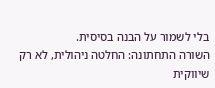בלי לשמור על הבנה בסיסית.
השורה התחתונה: החלטה ניהולית, לא רק שיווקית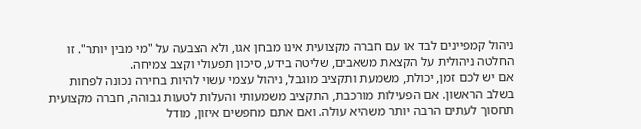ניהול קמפיינים לבד או עם חברה מקצועית אינו מבחן אגו, ולא הצבעה על "מי מבין יותר". זו החלטה ניהולית על הקצאת משאבים, שליטה בידע, סיכון תפעולי וקצב צמיחה.
אם יש לכם זמן, יכולת, משמעת ותקציב מוגבל, ניהול עצמי עשוי להיות בחירה נכונה לפחות בשלב הראשון. אם הפעילות מורכבת, התקציב משמעותי והעלות לטעות גבוהה, חברה מקצועית תחסוך לעתים הרבה יותר משהיא עולה. ואם אתם מחפשים איזון, מודל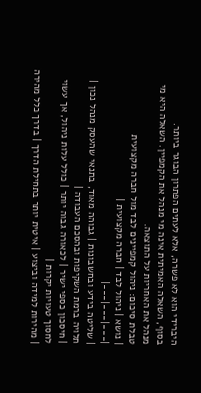היברידי הוא לא פשרה, אלא לעתים הפתרון הבוגר ביותר.
בסוף, השאלה האמיתית אינה מי מנהל את הקמפיין. השאלה היא מי מנהל את האחריות על התוצאה.
טבלת סיכום: ניהול קמפיינים לבד מול חברה מקצועית
| נושא | ניהול לבד | חברה מקצועית |
|---|---|---|
| שליטה בידע ובחשבונות | גבוהה מאוד, בתנאי שהעסק מנהל נכון | תלויה ברמת השקיפות ובהסכם העבודה |
| חיסכון כספי ישיר | לכאורה גבוה יותר | כולל עלות ניהול, אך עשוי לחסוך טעויות יקרות |
| מהירות למידה וביצוע | איטית יותר בתחילת הדרך | בדרך כלל מהירה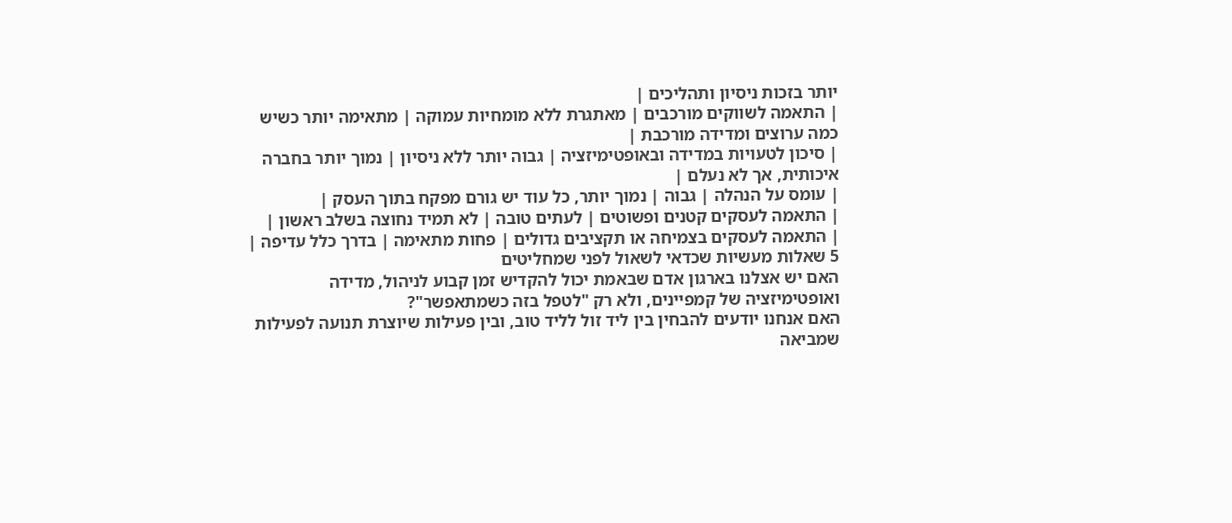יותר בזכות ניסיון ותהליכים |
| התאמה לשווקים מורכבים | מאתגרת ללא מומחיות עמוקה | מתאימה יותר כשיש כמה ערוצים ומדידה מורכבת |
| סיכון לטעויות במדידה ובאופטימיזציה | גבוה יותר ללא ניסיון | נמוך יותר בחברה איכותית, אך לא נעלם |
| עומס על הנהלה | גבוה | נמוך יותר, כל עוד יש גורם מפקח בתוך העסק |
| התאמה לעסקים קטנים ופשוטים | לעתים טובה | לא תמיד נחוצה בשלב ראשון |
| התאמה לעסקים בצמיחה או תקציבים גדולים | פחות מתאימה | בדרך כלל עדיפה |
5 שאלות מעשיות שכדאי לשאול לפני שמחליטים
האם יש אצלנו בארגון אדם שבאמת יכול להקדיש זמן קבוע לניהול, מדידה ואופטימיזציה של קמפיינים, ולא רק "לטפל בזה כשמתאפשר"?
האם אנחנו יודעים להבחין בין ליד זול לליד טוב, ובין פעילות שיוצרת תנועה לפעילות שמביאה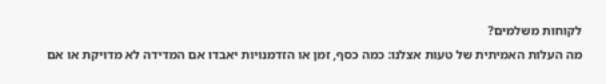לקוחות משלמים?
מה העלות האמיתית של טעות אצלנו: כמה כסף, זמן או הזדמנויות יאבדו אם המדידה לא מדויקת או אם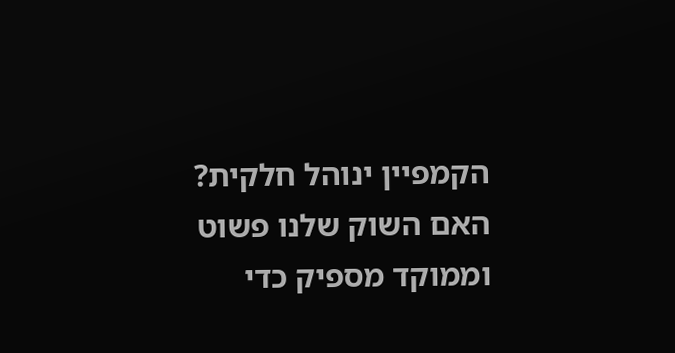הקמפיין ינוהל חלקית?
האם השוק שלנו פשוט וממוקד מספיק כדי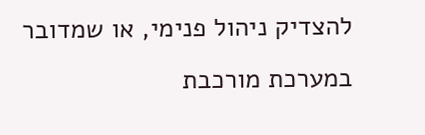להצדיק ניהול פנימי, או שמדובר במערכת מורכבת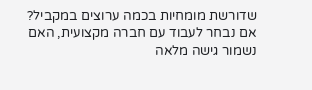שדורשת מומחיות בכמה ערוצים במקביל?
אם נבחר לעבוד עם חברה מקצועית, האם נשמור גישה מלאה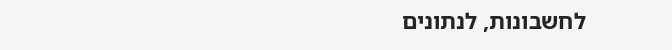לחשבונות, לנתונים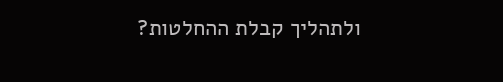ולתהליך קבלת ההחלטות?